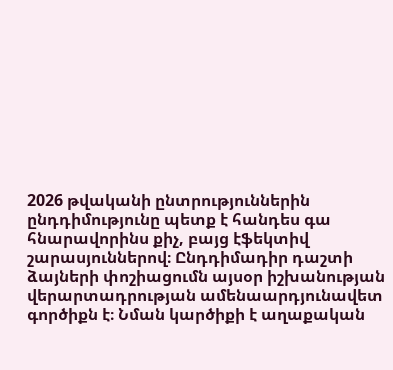2026 թվականի ընտրություններին ընդդիմությունը պետք է հանդես գա հնարավորինս քիչ, բայց էֆեկտիվ շարասյուններով։ Ընդդիմադիր դաշտի ձայների փոշիացումն այսօր իշխանության վերարտադրության ամենաարդյունավետ գործիքն է։ Նման կարծիքի է աղաքական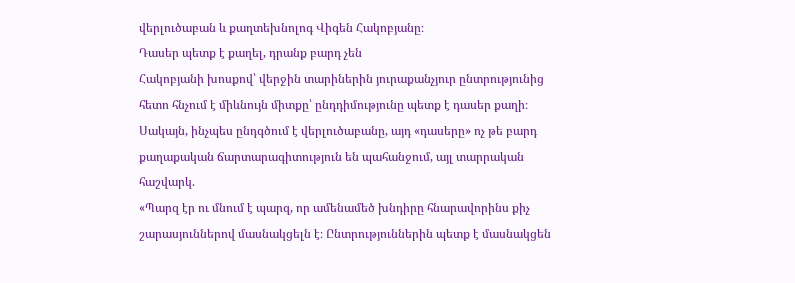վերլուծաբան և քաղտեխնոլոգ Վիգեն Հակոբյանը։
Դասեր պետք է քաղել, դրանք բարդ չեն
Հակոբյանի խոսքով՝ վերջին տարիներին յուրաքանչյուր ընտրությունից հետո հնչում է միևնույն միտքը՝ ընդդիմությունը պետք է դասեր քաղի։ Սակայն, ինչպես ընդգծում է վերլուծաբանը, այդ «դասերը» ոչ թե բարդ քաղաքական ճարտարագիտություն են պահանջում, այլ տարրական հաշվարկ.
«Պարզ էր ու մնում է պարզ, որ ամենամեծ խնդիրը հնարավորինս քիչ շարասյուններով մասնակցելն է։ Ընտրություններին պետք է մասնակցեն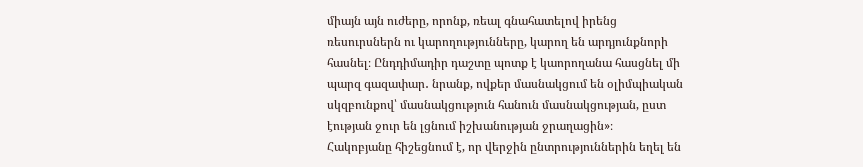միայն այն ուժերը, որոնք, ռեալ գնահատելով իրենց ռեսուրսներն ու կարողությունները, կարող են արդյունքնորի հասնել։ Ընդդիմադիր դաշտը պոտք է կաորողանա հասցնել մի պարզ գազափար․ նրանք, ովքեր մասնակցում են օլիմպիական սկզբունքով՝ մասնակցություն հանուն մասնակցության, ըստ էության ջուր են լցնում իշխանության ջրաղացին»։
Հակոբյանը հիշեցնում է, որ վերջին ընտրություններին եղել են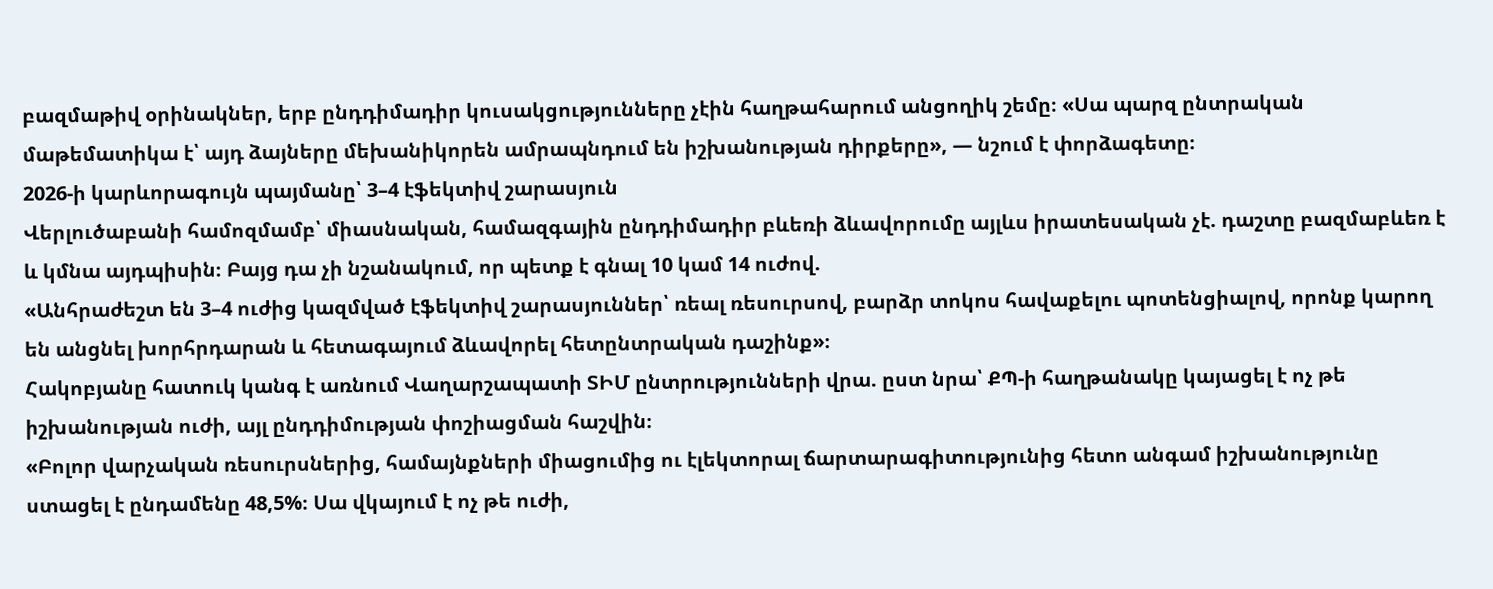բազմաթիվ օրինակներ, երբ ընդդիմադիր կուսակցությունները չէին հաղթահարում անցողիկ շեմը։ «Սա պարզ ընտրական մաթեմատիկա է՝ այդ ձայները մեխանիկորեն ամրապնդում են իշխանության դիրքերը», — նշում է փորձագետը։
2026-ի կարևորագույն պայմանը՝ 3–4 էֆեկտիվ շարասյուն
Վերլուծաբանի համոզմամբ՝ միասնական, համազգային ընդդիմադիր բևեռի ձևավորումը այլևս իրատեսական չէ. դաշտը բազմաբևեռ է և կմնա այդպիսին։ Բայց դա չի նշանակում, որ պետք է գնալ 10 կամ 14 ուժով.
«Անհրաժեշտ են 3–4 ուժից կազմված էֆեկտիվ շարասյուններ՝ ռեալ ռեսուրսով, բարձր տոկոս հավաքելու պոտենցիալով, որոնք կարող են անցնել խորհրդարան և հետագայում ձևավորել հետընտրական դաշինք»։
Հակոբյանը հատուկ կանգ է առնում Վաղարշապատի ՏԻՄ ընտրությունների վրա. ըստ նրա՝ ՔՊ-ի հաղթանակը կայացել է ոչ թե իշխանության ուժի, այլ ընդդիմության փոշիացման հաշվին։
«Բոլոր վարչական ռեսուրսներից, համայնքների միացումից ու էլեկտորալ ճարտարագիտությունից հետո անգամ իշխանությունը ստացել է ընդամենը 48,5%։ Սա վկայում է ոչ թե ուժի,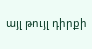այլ թույլ դիրքի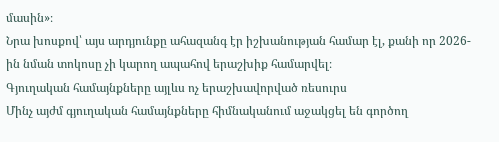մասին»։
Նրա խոսքով՝ այս արդյունքը ահազանգ էր իշխանության համար էլ, քանի որ 2026-ին նման տոկոսը չի կարող ապահով երաշխիք համարվել։
Գյուղական համայնքները այլևս ոչ երաշխավորված ռեսուրս
Մինչ այժմ գյուղական համայնքները հիմնականում աջակցել են գործող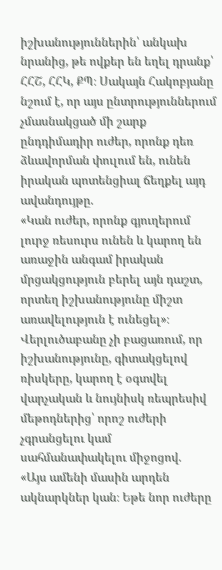իշխանություններին՝ անկախ նրանից, թե ովքեր են եղել դրանք՝ ՀՀՇ, ՀՀԿ, ՔՊ։ Սակայն Հակոբյանը նշում է, որ այս ընտրություններում չմասնակցած մի շարք ընդդիմադիր ուժեր, որոնք դեռ ձևավորման փուլում են, ունեն իրական պոտենցիալ ճեղքել այդ ավանդույթը.
«Կան ուժեր, որոնք գյուղերում լուրջ ռեսուրս ունեն և կարող են առաջին անգամ իրական մրցակցություն բերել այն դաշտ, որտեղ իշխանությունը միշտ առավելություն է ունեցել»։
Վերլուծաբանը չի բացառում, որ իշխանությունը, գիտակցելով ռիսկերը, կարող է օգտվել վարչական և նույնիսկ ռեպրեսիվ մեթոդներից՝ որոշ ուժերի չգրանցելու կամ սահմանափակելու միջոցով.
«Այս ամենի մասին արդեն ակնարկներ կան։ Եթե նոր ուժերը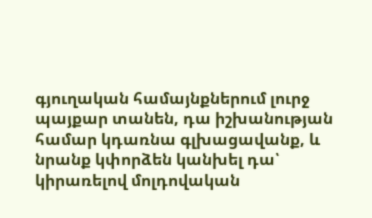գյուղական համայնքներում լուրջ պայքար տանեն, դա իշխանության համար կդառնա գլխացավանք, և նրանք կփորձեն կանխել դա՝ կիրառելով մոլդովական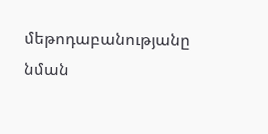մեթոդաբանությանը նման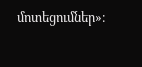մոտեցումներ»։